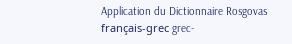Application du Dictionnaire Rosgovas français-grec grec-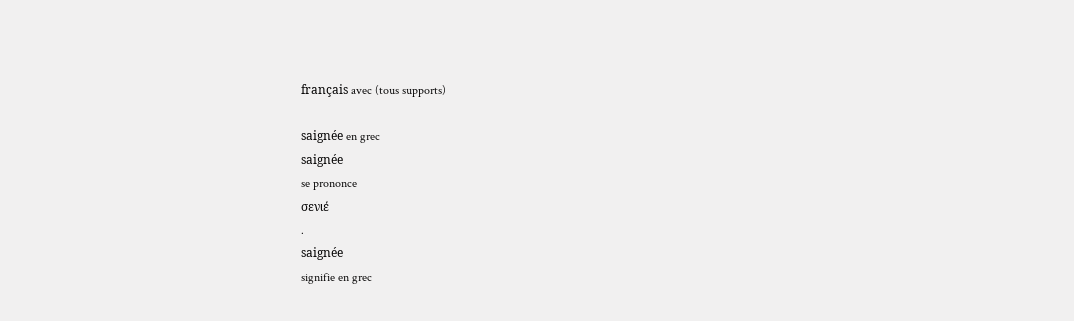français avec (tous supports)

saignée en grec
saignée
se prononce
σενιέ
.
saignée
signifie en grec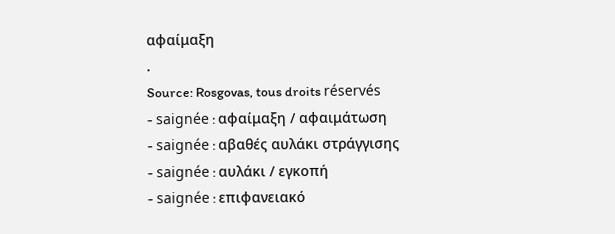αφαίμαξη
.
Source: Rosgovas, tous droits réservés
- saignée : αφαίμαξη / αφαιμάτωση
- saignée : αβαθές αυλάκι στράγγισης
- saignée : αυλάκι / εγκοπή
- saignée : επιφανειακό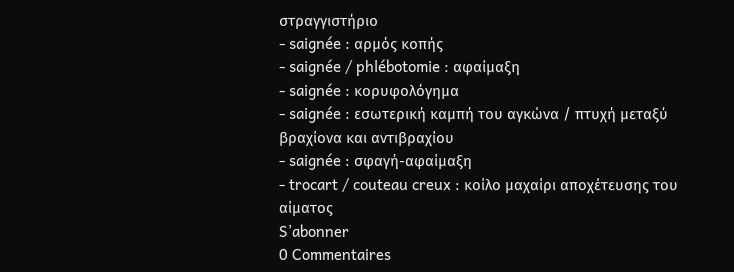στραγγιστήριο
- saignée : αρμός κοπής
- saignée / phlébotomie : αφαίμαξη
- saignée : κορυφολόγημα
- saignée : εσωτερική καμπή του αγκώνα / πτυχή μεταξύ βραχίονα και αντιβραχίου
- saignée : σφαγή-αφαίμαξη
- trocart / couteau creux : κοίλο μαχαίρι αποχέτευσης του αίματος
S’abonner
0 Commentaires